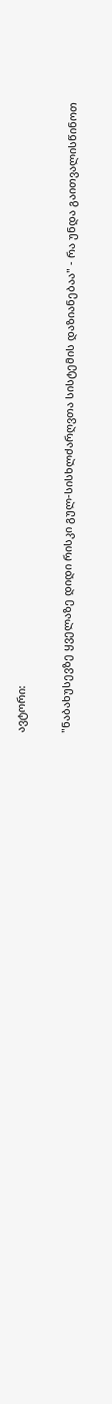ავტორი:

"ნაბახუსევზე ყველაზე დიდი რისკი გულ-სისხლძარღვთა სისტემის დაზიანებაა" - რა უნდა გაითვალისწინოთ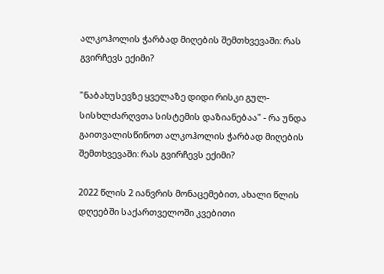ალკოჰოლის ჭარბად მიღების შემთხვევაში: რას გვირჩევს ექიმი?

"ნაბახუსევზე ყველაზე დიდი რისკი გულ-სისხლძარღვთა სისტემის დაზიანებაა" - რა უნდა გაითვალისწინოთ ალკოჰოლის ჭარბად მიღების შემთხვევაში: რას გვირჩევს ექიმი?

2022 წლის 2 იანვრის მონაცემებით, ახალი წლის დღეებში საქართველოში კვებითი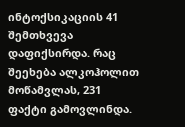ინტოქსიკაციის 41 შემთხვევა დაფიქსირდა. რაც შეეხება ალკოჰოლით მოწამვლას, 231 ფაქტი გამოვლინდა.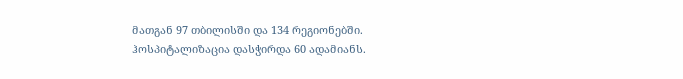მათგან 97 თბილისში და 134 რეგიონებში. ჰოსპიტალიზაცია დასჭირდა 60 ადამიანს.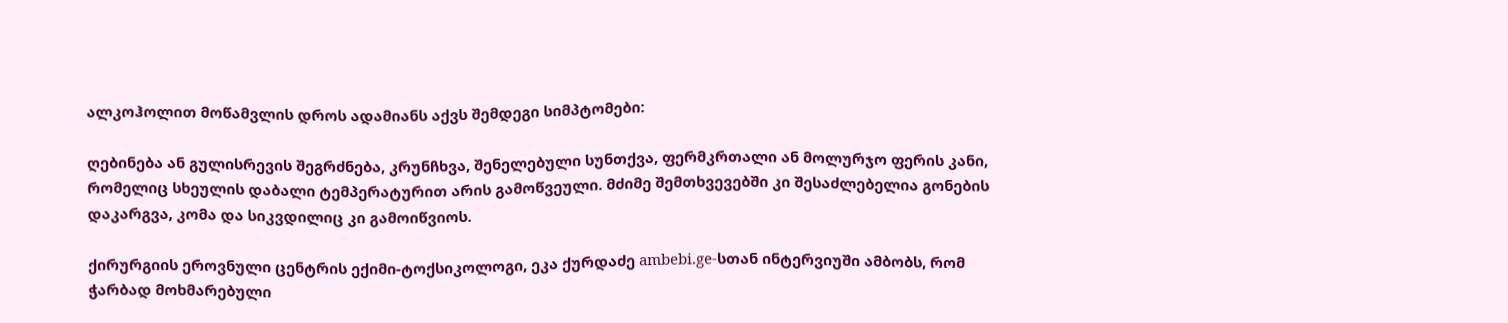ალკოჰოლით მოწამვლის დროს ადამიანს აქვს შემდეგი სიმპტომები:

ღებინება ან გულისრევის შეგრძნება, კრუნჩხვა, შენელებული სუნთქვა, ფერმკრთალი ან მოლურჯო ფერის კანი, რომელიც სხეულის დაბალი ტემპერატურით არის გამოწვეული. მძიმე შემთხვევებში კი შესაძლებელია გონების დაკარგვა, კომა და სიკვდილიც კი გამოიწვიოს.

ქირურგიის ეროვნული ცენტრის ექიმი-ტოქსიკოლოგი, ეკა ქურდაძე ambebi.ge-სთან ინტერვიუში ამბობს, რომ ჭარბად მოხმარებული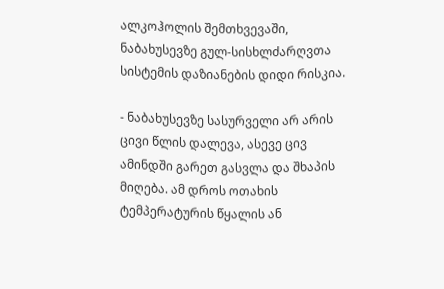ალკოჰოლის შემთხვევაში, ნაბახუსევზე გულ-სისხლძარღვთა სისტემის დაზიანების დიდი რისკია.

- ნაბახუსევზე სასურველი არ არის ცივი წლის დალევა, ასევე ცივ ამინდში გარეთ გასვლა და შხაპის მიღება. ამ დროს ოთახის ტემპერატურის წყალის ან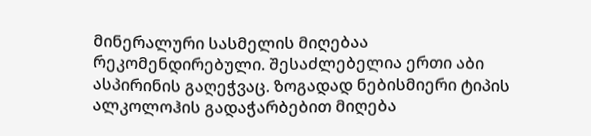მინერალური სასმელის მიღებაა რეკომენდირებული. შესაძლებელია ერთი აბი ასპირინის გაღეჭვაც. ზოგადად ნებისმიერი ტიპის ალკოლოჰის გადაჭარბებით მიღება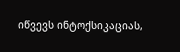იწვევს ინტოქსიკაციას,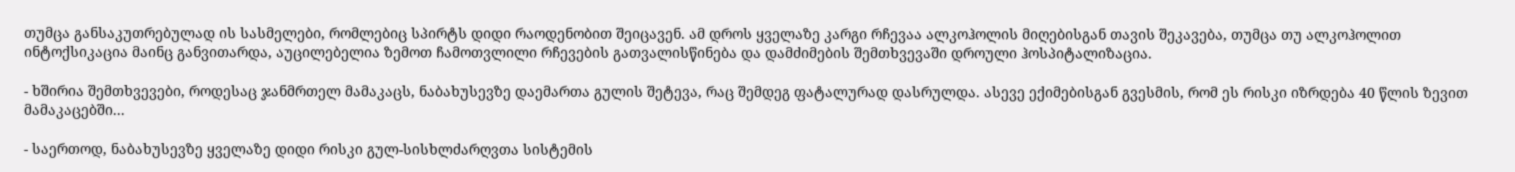თუმცა განსაკუთრებულად ის სასმელები, რომლებიც სპირტს დიდი რაოდენობით შეიცავენ. ამ დროს ყველაზე კარგი რჩევაა ალკოჰოლის მიღებისგან თავის შეკავება, თუმცა თუ ალკოჰოლით ინტოქსიკაცია მაინც განვითარდა, აუცილებელია ზემოთ ჩამოთვლილი რჩევების გათვალისწინება და დამძიმების შემთხვევაში დროული ჰოსპიტალიზაცია.

- ხშირია შემთხვევები, როდესაც ჯანმრთელ მამაკაცს, ნაბახუსევზე დაემართა გულის შეტევა, რაც შემდეგ ფატალურად დასრულდა. ასევე ექიმებისგან გვესმის, რომ ეს რისკი იზრდება 40 წლის ზევით მამაკაცებში...

- საერთოდ, ნაბახუსევზე ყველაზე დიდი რისკი გულ-სისხლძარღვთა სისტემის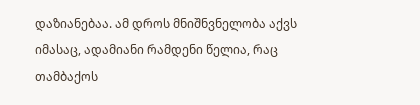დაზიანებაა. ამ დროს მნიშნვნელობა აქვს იმასაც, ადამიანი რამდენი წელია, რაც თამბაქოს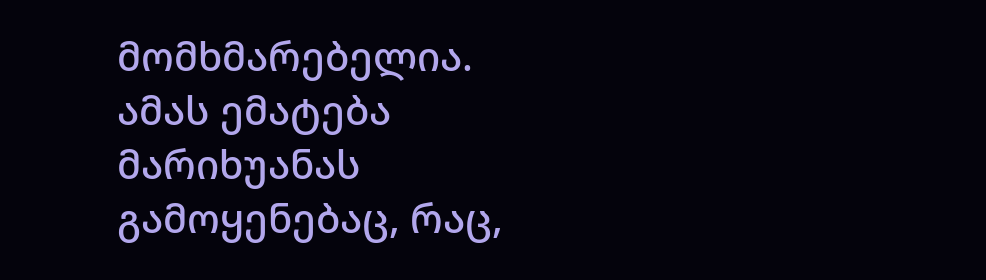მომხმარებელია. ამას ემატება მარიხუანას გამოყენებაც, რაც,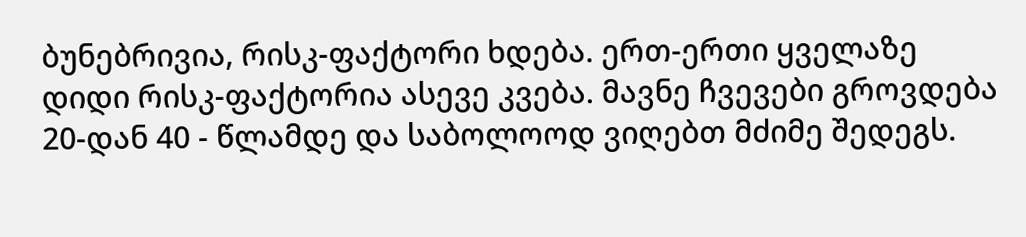ბუნებრივია, რისკ-ფაქტორი ხდება. ერთ-ერთი ყველაზე დიდი რისკ-ფაქტორია ასევე კვება. მავნე ჩვევები გროვდება 20-დან 40 - წლამდე და საბოლოოდ ვიღებთ მძიმე შედეგს.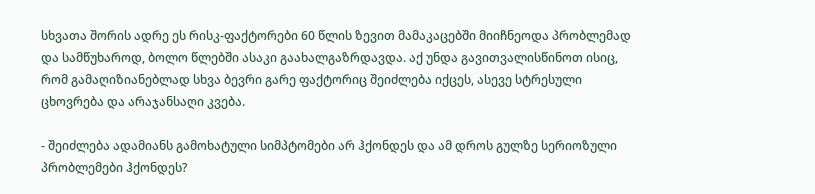სხვათა შორის ადრე ეს რისკ-ფაქტორები 60 წლის ზევით მამაკაცებში მიიჩნეოდა პრობლემად და სამწუხაროდ, ბოლო წლებში ასაკი გაახალგაზრდავდა. აქ უნდა გავითვალისწინოთ ისიც, რომ გამაღიზიანებლად სხვა ბევრი გარე ფაქტორიც შეიძლება იქცეს, ასევე სტრესული ცხოვრება და არაჯანსაღი კვება.

- შეიძლება ადამიანს გამოხატული სიმპტომები არ ჰქონდეს და ამ დროს გულზე სერიოზული პრობლემები ჰქონდეს?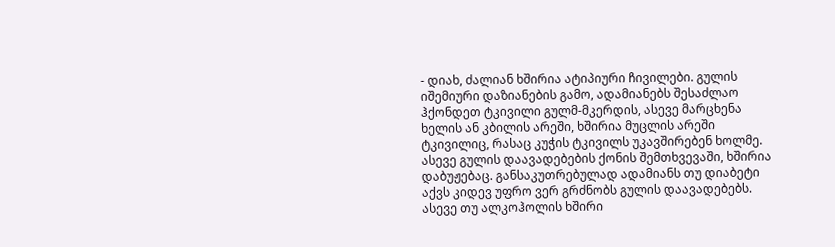- დიახ, ძალიან ხშირია ატიპიური ჩივილები. გულის იშემიური დაზიანების გამო, ადამიანებს შესაძლაო ჰქონდეთ ტკივილი გულმ-მკერდის, ასევე მარცხენა ხელის ან კბილის არეში, ხშირია მუცლის არეში ტკივილიც, რასაც კუჭის ტკივილს უკავშირებენ ხოლმე. ასევე გულის დაავადებების ქონის შემთხვევაში, ხშირია დაბუჟებაც. განსაკუთრებულად ადამიანს თუ დიაბეტი აქვს კიდევ უფრო ვერ გრძნობს გულის დაავადებებს. ასევე თუ ალკოჰოლის ხშირი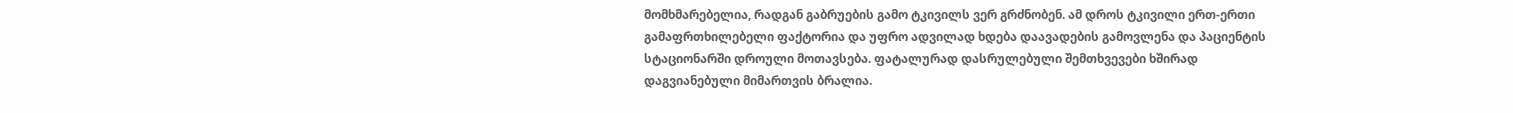მომხმარებელია, რადგან გაბრუების გამო ტკივილს ვერ გრძნობენ. ამ დროს ტკივილი ერთ-ერთი გამაფრთხილებელი ფაქტორია და უფრო ადვილად ხდება დაავადების გამოვლენა და პაციენტის სტაციონარში დროული მოთავსება. ფატალურად დასრულებული შემთხვევები ხშირად დაგვიანებული მიმართვის ბრალია.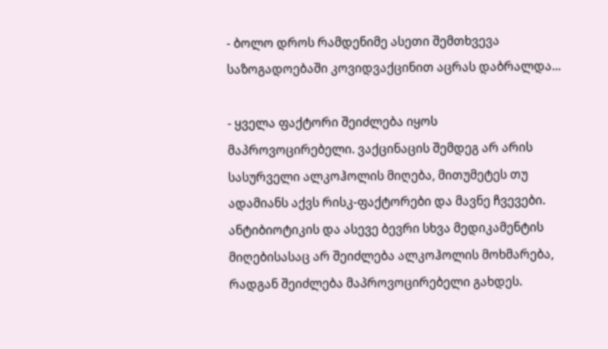- ბოლო დროს რამდენიმე ასეთი შემთხვევა საზოგადოებაში კოვიდვაქცინით აცრას დაბრალდა...

- ყველა ფაქტორი შეიძლება იყოს მაპროვოცირებელი. ვაქცინაცის შემდეგ არ არის სასურველი ალკოჰოლის მიღება, მითუმეტეს თუ ადამიანს აქვს რისკ-ფაქტორები და მავნე ჩვევები. ანტიბიოტიკის და ასევე ბევრი სხვა მედიკამენტის მიღებისასაც არ შეიძლება ალკოჰოლის მოხმარება, რადგან შეიძლება მაპროვოცირებელი გახდეს.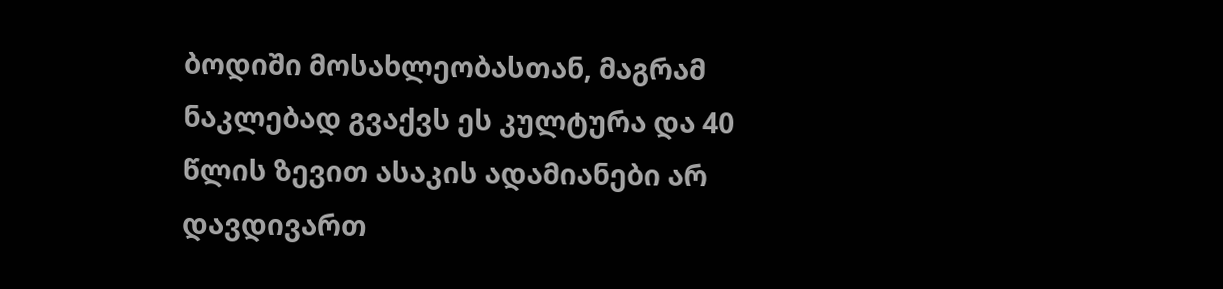ბოდიში მოსახლეობასთან, მაგრამ ნაკლებად გვაქვს ეს კულტურა და 40 წლის ზევით ასაკის ადამიანები არ დავდივართ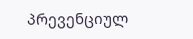პრევენციულ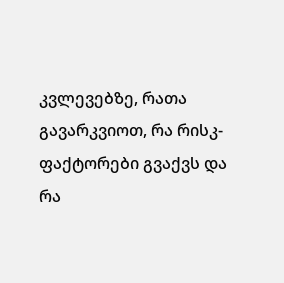კვლევებზე, რათა გავარკვიოთ, რა რისკ-ფაქტორები გვაქვს და რა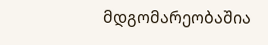მდგომარეობაშია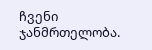ჩვენი ჯანმრთელობა.